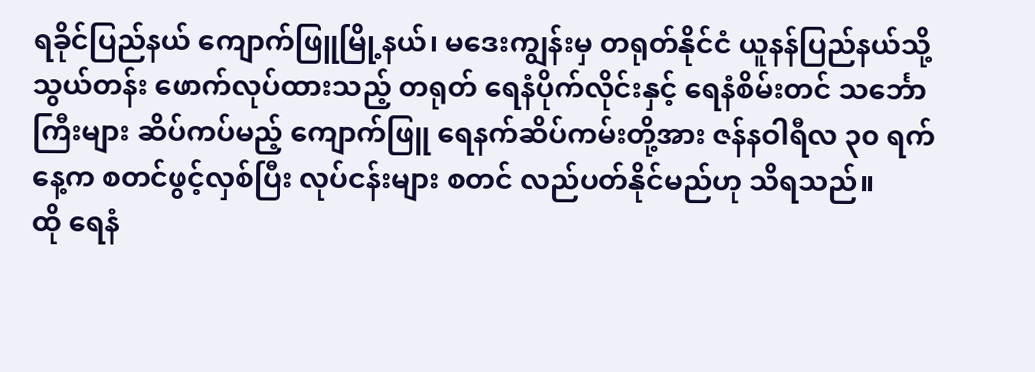ရခိုင်ပြည်နယ် ကျောက်ဖြူမြို့နယ်၊ မဒေးကျွန်းမှ တရုတ်နိုင်ငံ ယူနန်ပြည်နယ်သို့ သွယ်တန်း ဖောက်လုပ်ထားသည့် တရုတ် ရေနံပိုက်လိုင်းနှင့် ရေနံစိမ်းတင် သင်္ဘောကြီးများ ဆိပ်ကပ်မည့် ကျောက်ဖြူ ရေနက်ဆိပ်ကမ်းတို့အား ဇန်နဝါရီလ ၃၀ ရက်နေ့က စတင်ဖွင့်လှစ်ပြီး လုပ်ငန်းများ စတင် လည်ပတ်နိုင်မည်ဟု သိရသည်။
ထို ရေနံ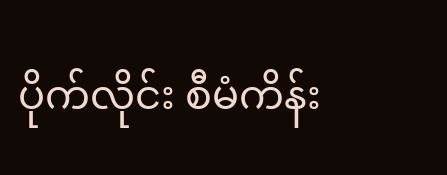ပိုက်လိုင်း စီမံကိန်း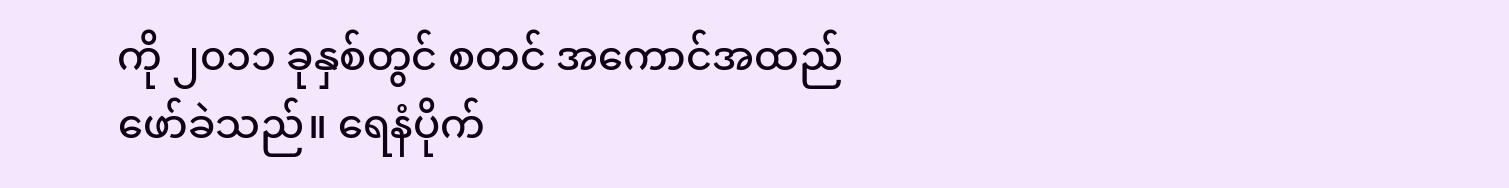ကို ၂၀၁၁ ခုနှစ်တွင် စတင် အကောင်အထည်ဖော်ခဲသည်။ ရေနံပိုက်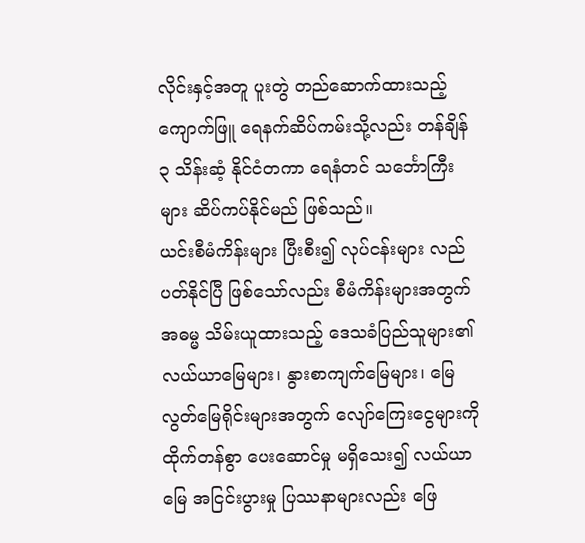လိုင်းနှင့်အတူ ပူးတွဲ တည်ဆောက်ထားသည့် ကျောက်ဖြူ ရေနက်ဆိပ်ကမ်းသို့လည်း တန်ချိန် ၃ သိန်းဆံ့ နိုင်ငံတကာ ရေနံတင် သင်္ဘောကြီးများ ဆိပ်ကပ်နိုင်မည် ဖြစ်သည်။
ယင်းစီမံကိန်းများ ပြီးစီး၍ လုပ်ငန်းများ လည်ပတ်နိုင်ပြီ ဖြစ်သော်လည်း စီမံကိန်းများအတွက် အဓမ္မ သိမ်းယူထားသည့် ဒေသခံပြည်သူများ၏ လယ်ယာမြေများ၊ နွားစာကျက်မြေများ၊ မြေလွတ်မြေရိုင်းများအတွက် လျော်ကြေးငွေများကို ထိုက်တန်စွာ ပေးဆောင်မှု မရှိသေး၍ လယ်ယာမြေ အငြင်းပွားမှု ပြဿနာများလည်း ဖြေ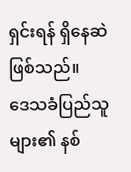ရှင်းရန် ရှိနေဆဲ ဖြစ်သည်။
ဒေသခံပြည်သူများ၏ နစ်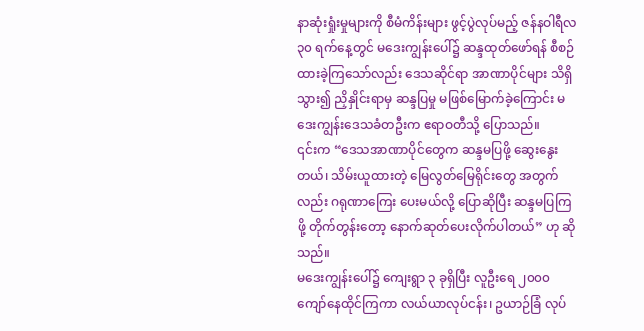နာဆုံးရှုံးမှုများကို စီမံကိန်းများ ဖွင့်ပွဲလုပ်မည့် ဇန်နဝါရီလ ၃၀ ရက်နေ့တွင် မဒေးကျွန်းပေါ်၌ ဆန္ဒထုတ်ဖော်ရန် စီစဉ်ထားခဲ့ကြသော်လည်း ဒေသဆိုင်ရာ အာဏာပိုင်များ သိရှိသွား၍ ညှိနှိုင်းရာမှ ဆန္ဒပြမှု မဖြစ်မြောက်ခဲ့ကြောင်း မဒေးကျွန်းဒေသခံတဦးက ဧရာဝတီသို့ ပြောသည်။
၎င်းက “ဒေသအာဏာပိုင်တွေက ဆန္ဒမပြဖို့ ဆွေးနွေးတယ်၊ သိမ်းယူထားတဲ့ မြေလွတ်မြေရိုင်းတွေ အတွက်လည်း ဂရုဏာကြေး ပေးမယ်လို့ ပြောဆိုပြီး ဆန္ဒမပြကြဖို့ တိုက်တွန်းတော့ နောက်ဆုတ်ပေးလိုက်ပါတယ်” ဟု ဆိုသည်။
မဒေးကျွန်းပေါ်၌ ကျေးရွာ ၃ ခုရှိပြီး လူဦးရေ ၂၀၀၀ ကျော်နေထိုင်ကြကာ လယ်ယာလုပ်ငန်း၊ ဥယာဉ်ခြံ လုပ်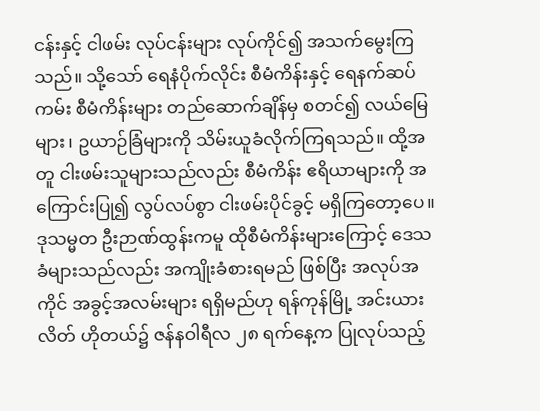ငန်းနှင့် ငါဖမ်း လုပ်ငန်းများ လုပ်ကိုင်၍ အသက်မွေးကြသည်။ သို့သော် ရေနံပိုက်လိုင်း စီမံကိန်းနှင့် ရေနက်ဆပ်ကမ်း စီမံကိန်းများ တည်ဆောက်ချိန်မှ စတင်၍ လယ်မြေများ၊ ဥယာဉ်ခြံများကို သိမ်းယူခံလိုက်ကြရသည်။ ထို့အတူ ငါးဖမ်းသူများသည်လည်း စီမံကိန်း ဧရိယာများကို အကြောင်းပြု၍ လွပ်လပ်စွာ ငါးဖမ်းပိုင်ခွင့် မရှိကြတော့ပေ။
ဒုသမ္မတ ဦးဉာဏ်ထွန်းကမူ ထိုစီမံကိန်းများကြောင့် ဒေသခံများသည်လည်း အကျိုးခံစားရမည် ဖြစ်ပြီး အလုပ်အကိုင် အခွင့်အလမ်းများ ရရှိမည်ဟု ရန်ကုန်မြို့ အင်းယားလိတ် ဟိုတယ်၌ ဇန်နဝါရီလ ၂၈ ရက်နေ့က ပြုလုပ်သည့်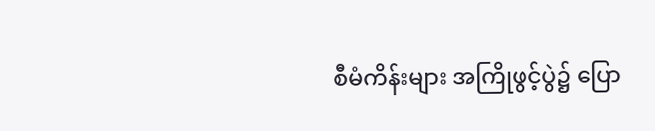စီမံကိန်းများ အကြိုဖွင့်ပွဲ၌ ပြော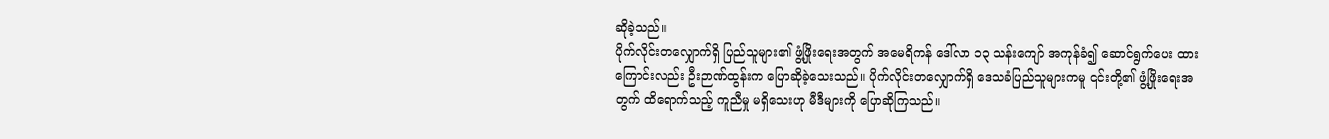ဆိုခဲ့သည်။
ပိုက်လိုင်းတလျှောက်ရှိ ပြည်သူများ၏ ဖွံ့ဖြိုးရေးအတွက် အမေရိကန် ဒေါ်လာ ၁၃ သန်းကျော် အကုန်ခံ၍ ဆောင်ရွက်ပေး ထားကြောင်းလည်း ဦးဉာဏ်ထွန်းက ပြောဆိုခဲ့သေးသည်။ ပိုက်လိုင်းတလျှောက်ရှိ ဒေသခံပြည်သူများကမူ ၎င်းတို့၏ ဖွံ့ဖြိုးရေးအတွက် ထိရောက်သည့် ကူညီမှု မရှိသေးဟု မီဒီများကို ပြောဆိုကြသည်။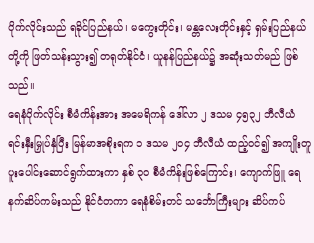ပိုက်လိုင်းသည် ရခိုင်ပြည်နယ်၊ မကွေးတိုင်း၊ မန္တလေးတိုင်းနှင့် ရှမ်းပြည်နယ်တို့ကို ဖြတ်သန်းသွား၍ တရုတ်နိုင်ငံ၊ ယူနန်ပြည်နယ်၌ အဆုံးသတ်မည် ဖြစ်သည်။
ရေနံပိုက်လိုင်း စီမံကိန်းအား အမေရိကန် ဒေါ်လာ ၂ ဒသမ ၄၅၃၂ ဘီလီယံ ရင်းနှီးမြှုပ်နှံပြီး မြန်မာအစိုးရက ၁ ဒသမ ၂၀၄ ဘီလီယံ ထည့်ဝင်၍ အကျိုးတူ ပူးပေါင်းဆောင်ရွက်ထားကာ နှစ် ၃၀ စီမံကိန်းဖြစ်ကြောင်း၊ ကျောက်ဖြူ ရေနက်ဆိပ်ကမ်းသည် နိုင်ငံတကာ ရေနံစိမ်းတင် သင်္ဘောကြီးများ ဆိပ်ကပ်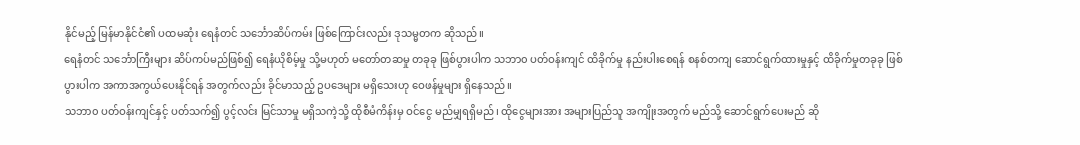နိုင်မည့် မြန်မာနိုင်ငံ၏ ပထမဆုံး ရေနံတင် သင်္ဘောဆိပ်ကမ်း ဖြစ်ကြောင်းလည်း ဒုသမ္မတက ဆိုသည်။
ရေနံတင် သင်္ဘောကြီးများ ဆိပ်ကပ်မည်ဖြစ်၍ ရေနံယိုစိမ့်မှု သို့မဟုတ် မတော်တဆမှု တခုခု ဖြစ်ပွားပါက သဘာ၀ ပတ်ဝန်းကျင် ထိခိုက်မှု နည်းပါးစေရန် စနစ်တကျ ဆောင်ရွက်ထားမှုနှင့် ထိခိုက်မှုတခုခု ဖြစ်ပွားပါက အကာအကွယ်ပေးနိုင်ရန် အတွက်လည်း ခိုင်မာသည့် ဥပဒေများ မရှိသေးဟု ဝေဖန်မှုများ ရှိနေသည်။
သဘာ၀ ပတ်ဝန်းကျင်နှင့် ပတ်သက်၍ ပွင့်လင်း မြင်သာမှု မရှိသကဲ့သို့ ထိုစီမံကိန်းမှ ဝင်ငွေ မည်မျှရရှိမည်၊ ထိုငွေများအား အများပြည်သူ အကျိုးအတွက် မည်သို့ ဆောင်ရွက်ပေးမည် ဆို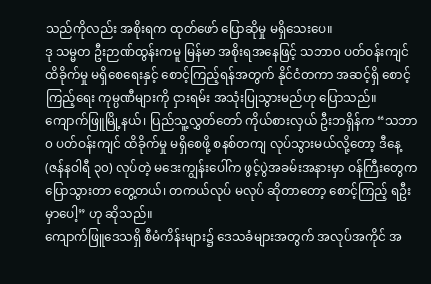သည်ကိုလည်း အစိုးရက ထုတ်ဖော် ပြောဆိုမှု မရှိသေးပေ။
ဒု သမ္မတ ဦးဉာဏ်ထွန်းကမူ မြန်မာ အစိုးရအနေဖြင့် သဘာ၀ ပတ်ဝန်းကျင် ထိခိုက်မှု မရှိစေရေးနှင့် စောင့်ကြည့်ရန်အတွက် နိုင်ငံတကာ အဆင့်ရှိ စောင့်ကြည့်ရေး ကုမ္ပဏီများကို ငှားရမ်း အသုံးပြုသွားမည်ဟု ပြောသည်။
ကျောက်ဖြူမြို့နယ်၊ ပြည်သူ့လွှတ်တော် ကိုယ်စားလှယ် ဦးဘရှိန်က “သဘာ၀ ပတ်ဝန်းကျင် ထိခိုက်မှု မရှိစေဖို့ စနစ်တကျ လုပ်သွားမယ်လို့တော့ ဒီနေ့ (ဇန်နဝါရီ ၃၀) လုပ်တဲ့ မဒေးကျွန်းပေါ်က ဖွင့်ပွဲအခမ်းအနားမှာ ဝန်ကြီးတွေက ပြောသွားတာ တွေ့တယ်၊ တကယ်လုပ် မလုပ် ဆိုတာတော့ စောင့်ကြည့် ရဦးမှာပေါ့” ဟု ဆိုသည်။
ကျောက်ဖြူဒေသရှိ စီမံကိန်းများ၌ ဒေသခံများအတွက် အလုပ်အကိုင် အ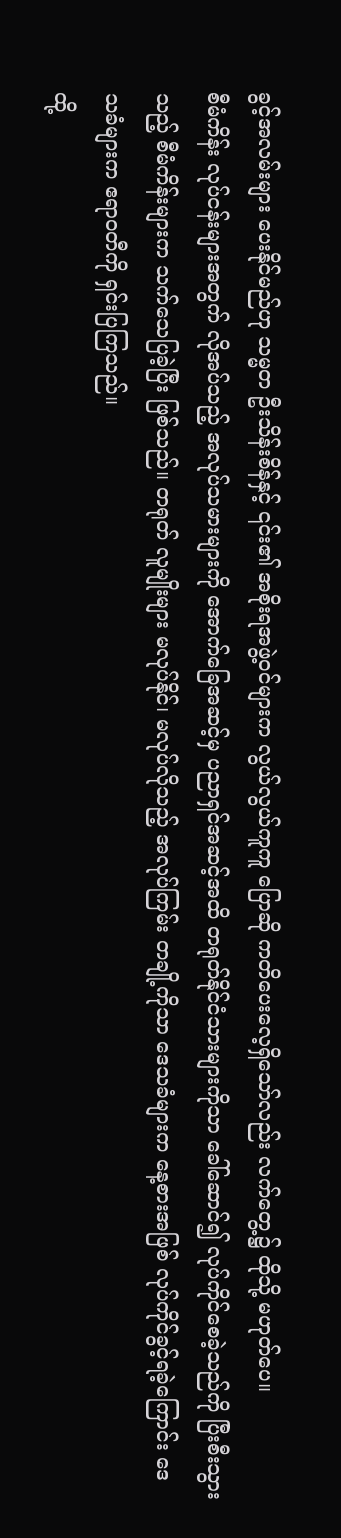ခွင့်အလမ်းများ ပေးနိုင်မည်ဟု သမ္မတ ဦးသိန်းစိန်နှင့် ၎င်း၏ အစိုးရအဖွဲ့ဝင်များက လွယ်လွယ်ကူကူ ပြောဆို ကတိပေးလေ့ရှိသော်လည်း လက်တွေ့၌ ထိုသို့ မဟုတ်ပေ။
စီမံကိန်း လုပ်ငန်းများအတွက် လိုအပ်သည့် အလုပ်သမားများကို အောက်ခြေအဆင့်မှ ပညာရှင်အဆင့်အထိ တရုတ်နိုင်ငံသားများကိုသာ ခေါ်ဆောင်၍ လုပ်ကိုင်စေခဲ့သည်ကို ပြီးစီးသွားသည့် စီမံကိန်းများက သက်သေပြခဲ့ပြီး ဖြစ်သည်။ တရုတ် လူမျိုးများ မလုပ်နိုင်၊ မလုပ်လိုသည့် အလုပ်ကြမ်း တချို့ကိုသာ ဒေသခံများက နေ့စားအဖြစ် လုပ်ကိုင်ခွင့်ရခဲ့ကြောင်း ဒေသခံများက ဧရာဝတီကို ရှင်းပြကြသည်။
ထို့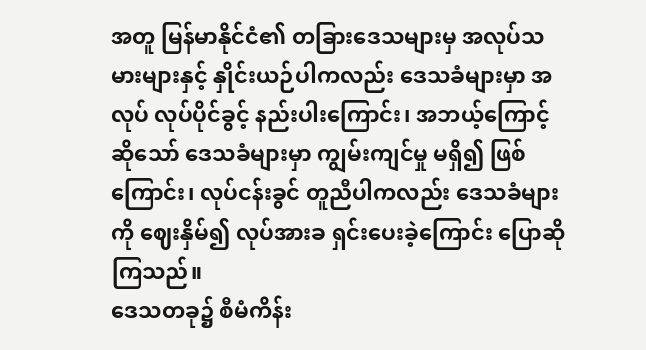အတူ မြန်မာနိုင်ငံ၏ တခြားဒေသများမှ အလုပ်သမားများနှင့် နှိုင်းယဉ်ပါကလည်း ဒေသခံများမှာ အလုပ် လုပ်ပိုင်ခွင့် နည်းပါးကြောင်း၊ အဘယ့်ကြောင့်ဆိုသော် ဒေသခံများမှာ ကျွမ်းကျင်မှု မရှိ၍ ဖြစ်ကြောင်း၊ လုပ်ငန်းခွင် တူညီပါကလည်း ဒေသခံများကို ဈေးနှိမ်၍ လုပ်အားခ ရှင်းပေးခဲ့ကြောင်း ပြောဆိုကြသည်။
ဒေသတခု၌ စီမံကိန်း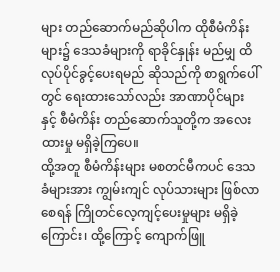များ တည်ဆောက်မည်ဆိုပါက ထိုစီမံကိန်းများ၌ ဒေသခံများကို ရာခိုင်နှုန်း မည်မျှ ထိလုပ်ပိုင်ခွင့်ပေးရမည် ဆိုသည်ကို စာရွက်ပေါ်တွင် ရေးထားသော်လည်း အာဏာပိုင်များနှင့် စီမံကိန်း တည်ဆောက်သူတို့က အလေးထားမှု မရှိခဲ့ကြပေ။
ထို့အတူ စီမံကိန်းများ မစတင်မီကပင် ဒေသခံများအား ကျွမ်းကျင် လုပ်သားများ ဖြစ်လာစေရန် ကြိုတင်လေ့ကျင့်ပေးမှုများ မရှိခဲ့ကြောင်း၊ ထို့ကြောင့် ကျောက်ဖြူ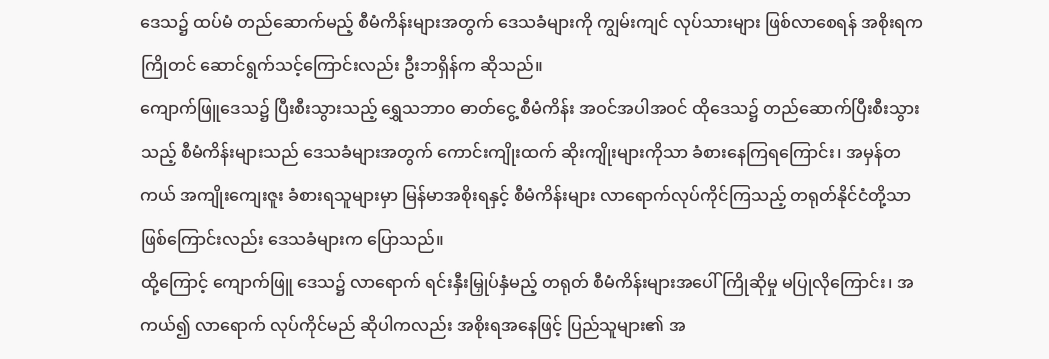ဒေသ၌ ထပ်မံ တည်ဆောက်မည့် စီမံကိန်းများအတွက် ဒေသခံများကို ကျွမ်းကျင် လုပ်သားများ ဖြစ်လာစေရန် အစိုးရက ကြိုတင် ဆောင်ရွက်သင့်ကြောင်းလည်း ဦးဘရှိန်က ဆိုသည်။
ကျောက်ဖြူဒေသ၌ ပြီးစီးသွားသည့် ရွှေသဘာ၀ ဓာတ်ငွေ့ စီမံကိန်း အဝင်အပါအဝင် ထိုဒေသ၌ တည်ဆောက်ပြီးစီးသွားသည့် စီမံကိန်းများသည် ဒေသခံများအတွက် ကောင်းကျိုးထက် ဆိုးကျိုးများကိုသာ ခံစားနေကြရကြောင်း၊ အမှန်တကယ် အကျိုးကျေးဇူး ခံစားရသူများမှာ မြန်မာအစိုးရနှင့် စီမံကိန်းများ လာရောက်လုပ်ကိုင်ကြသည့် တရုတ်နိုင်ငံတို့သာ ဖြစ်ကြောင်းလည်း ဒေသခံများက ပြောသည်။
ထို့ကြောင့် ကျောက်ဖြူ ဒေသ၌ လာရောက် ရင်းနှီးမြှုပ်နှံမည့် တရုတ် စီမံကိန်းများအပေါ် ကြိုဆိုမှု မပြုလိုကြောင်း၊ အကယ်၍ လာရောက် လုပ်ကိုင်မည် ဆိုပါကလည်း အစိုးရအနေဖြင့် ပြည်သူများ၏ အ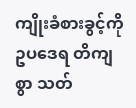ကျိုးခံစားခွင့်ကို ဥပဒေရ တိကျစွာ သတ်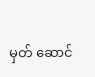မှတ် ဆောင်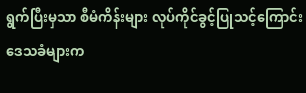ရွက်ပြီးမှသာ စီမံကိန်းများ လုပ်ကိုင်ခွင့်ပြုသင့်ကြောင်း ဒေသခံများက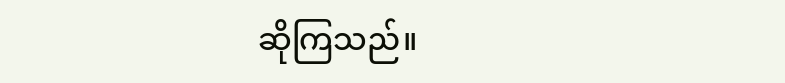ဆိုကြသည်။